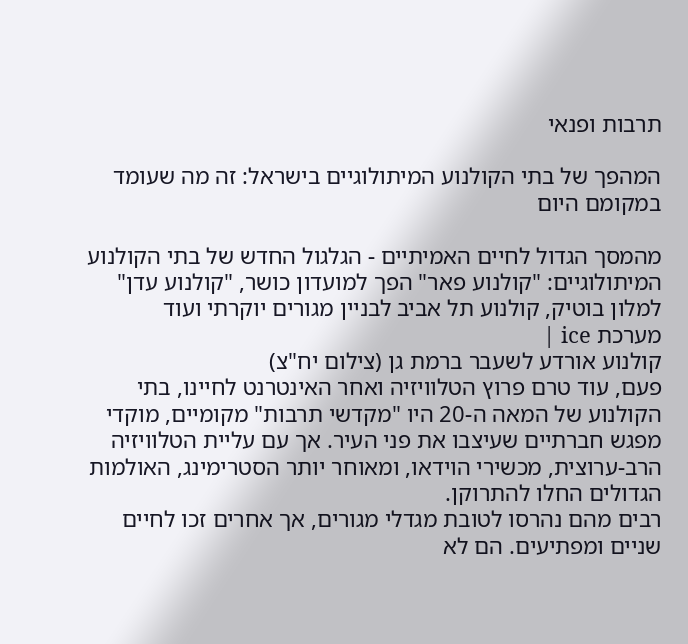תרבות ופנאי

המהפך של בתי הקולנוע המיתולוגיים בישראל: זה מה שעומד במקומם היום

מהמסך הגדול לחיים האמיתיים - הגלגול החדש של בתי הקולנוע המיתולוגיים: "קולנוע פאר" הפך למועדון כושר, "קולנוע עדן" למלון בוטיק, קולנוע תל אביב לבניין מגורים יוקרתי ועוד
מערכת ice |
קולנוע אורדע לשעבר ברמת גן (צילום יח"צ)
פעם, עוד טרם פרוץ הטלוויזיה ואחר האינטרנט לחיינו, בתי הקולנוע של המאה ה-20 היו "מקדשי תרבות" מקומיים, מוקדי מפגש חברתיים שעיצבו את פני העיר. אך עם עליית הטלוויזיה הרב-ערוצית, מכשירי הוידאו, ומאוחר יותר הסטרימינג, האולמות הגדולים החלו להתרוקן.
רבים מהם נהרסו לטובת מגדלי מגורים, אך אחרים זכו לחיים שניים ומפתיעים. הם לא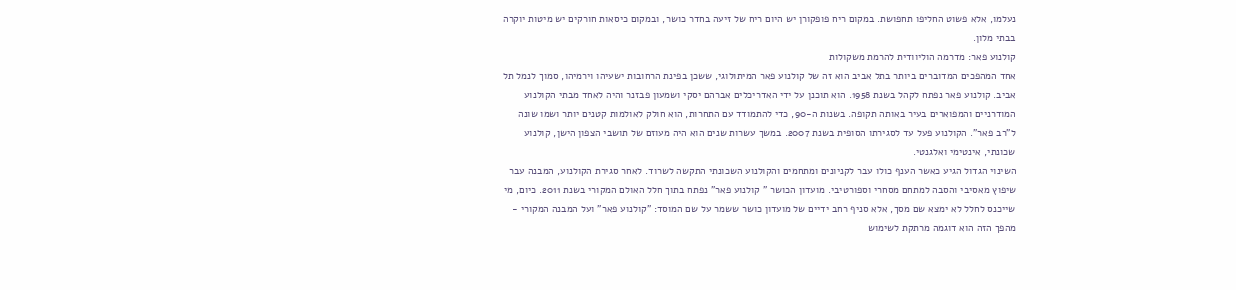נעלמו, אלא פשוט החליפו תחפושת. במקום ריח פופקורן יש היום ריח של זיעה בחדר כושר, ובמקום כיסאות חורקים יש מיטות יוקרה בבתי מלון.
קולנוע פאר: מדרמה הוליוודית להרמת משקולות
אחד המהפכים המדוברים ביותר בתל אביב הוא זה של קולנוע פאר המיתולוגי, ששכן בפינת הרחובות ישעיהו וירמיהו, סמוך לנמל תל אביב. קולנוע פאר נפתח לקהל בשנת 1958. הוא תוכנן על ידי האדריכלים אברהם יסקי ושמעון פבזנר והיה לאחד מבתי הקולנוע המודרניים והמפוארים בעיר באותה תקופה. בשנות ה-90, כדי להתמודד עם התחרות, הוא חולק לאולמות קטנים יותר ושמו שונה ל"רב פאר". הקולנוע פעל עד לסגירתו הסופית בשנת 2007. במשך עשרות שנים הוא היה מעוזם של תושבי הצפון הישן, קולנוע שכונתי, אינטימי ואלגנטי.
השינוי הגדול הגיע כאשר הענף כולו עבר לקניונים ומתחמים והקולנוע השכונתי התקשה לשרוד. לאחר סגירת הקולנוע, המבנה עבר שיפוץ מאסיבי והסבה למתחם מסחרי וספורטיבי. מועדון הכושר " קולנוע פאר" נפתח בתוך חלל האולם המקורי בשנת 2011. כיום, מי שייכנס לחלל לא ימצא שם מסך, אלא סניף רחב ידיים של מועדון כושר ששמר על שם המוסד: "קולנוע פאר" ועל המבנה המקורי - מהפך הזה הוא דוגמה מרתקת לשימוש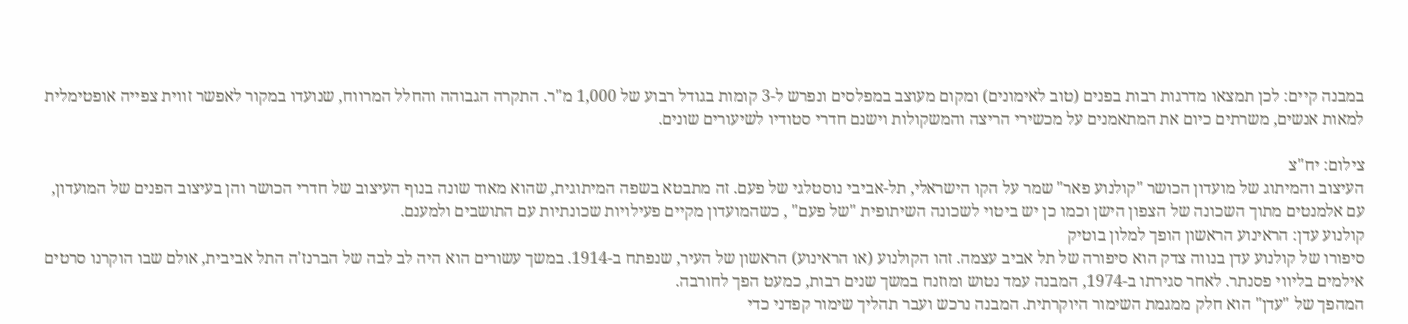במבנה קיים: לכן תמצאו מדרגות רבות בפנים (טוב לאימונים) ומקום מעוצב במפלסים ונפרש ל-3 קומות בגודל רבוע של 1,000 מ"ר. התקרה הגבוהה והחלל המרווח, שנועדו במקור לאפשר זווית צפייה אופטימלית למאות אנשים, משרתים כיום את המתאמנים על מכשירי הריצה והמשקולות וישנם חדרי סטודיו לשיעורים שונים.

צילום: יח"צ
העיצוב והמיתוג של מועדון הכושר "קולנוע פאר" שמר על הקו הישראלי, תל-אביבי נוסטלגי של פעם. זה מתבטא בשפה המיתוגית, שהוא מאוד שונה בנוף העיצוב של חדרי הכושר והן בעיצוב הפנים של המועדון, עם אלמנטים מתוך השכונה של הצפון הישן וכמו כן יש ביטוי לשכונה השיתופית "של פעם" , כשהמועדון מקיים פעילויות שכונתיות עם התושבים ולמענם.
קולנוע עדן: הראינוע הראשון הופך למלון בוטיק
סיפורו של קולנוע עדן בנווה צדק הוא סיפורה של תל אביב עצמה. זהו הקולנוע (או הראינוע) הראשון של העיר, שנפתח ב-1914. במשך עשורים הוא היה לב לבה של הברנז'ה התל אביבית, אולם שבו הוקרנו סרטים אילמים בליווי פסנתר. לאחר סגירתו ב-1974, המבנה עמד נטוש ומוזנח במשך שנים רבות, כמעט הפך לחורבה.
המהפך של "עדן" הוא חלק ממגמת השימור היוקרתית. המבנה נרכש ועבר תהליך שימור קפדני כדי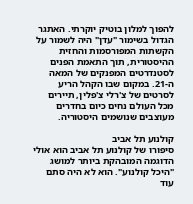להפוך למלון בוטיק יוקרתי. האתגר הגדול בשימור "עדן" היה לשמור על הקשתות המפורסמות והחזית ההיסטורית, תוך התאמת הפנים לסטנדרטים המפנקים של המאה ה-21. במקום שבו הקהל הריע לסרטים של צ'רלי צ'פלין, תיירים מכל העולם נחים כיום בחדרים מעוצבים שנושמים היסטוריה.

קולנוע תל אביב
סיפורו של קולנוע תל אביב הוא אולי הדוגמה המובהקת ביותר למושג "היכל קולנוע". הוא לא היה סתם עוד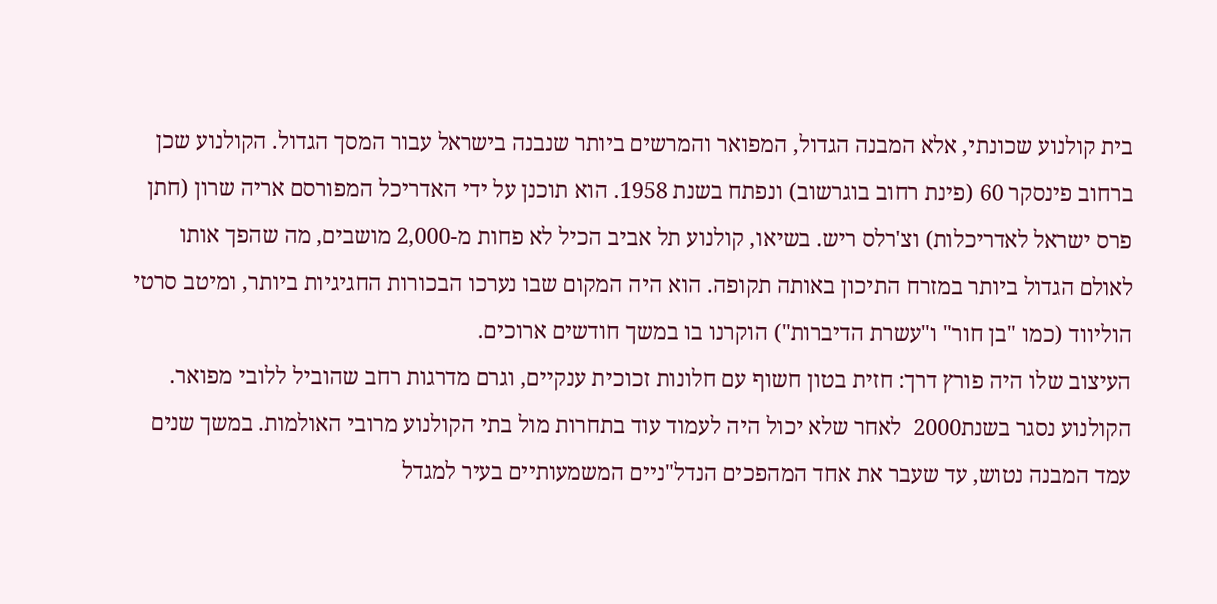בית קולנוע שכונתי, אלא המבנה הגדול, המפואר והמרשים ביותר שנבנה בישראל עבור המסך הגדול. הקולנוע שכן ברחוב פינסקר 60 (פינת רחוב בוגרשוב) ונפתח בשנת 1958. הוא תוכנן על ידי האדריכל המפורסם אריה שרון (חתן פרס ישראל לאדריכלות) וצ'רלס ריש. בשיאו, קולנוע תל אביב הכיל לא פחות מ-2,000 מושבים, מה שהפך אותו לאולם הגדול ביותר במזרח התיכון באותה תקופה. הוא היה המקום שבו נערכו הבכורות החגיגיות ביותר, ומיטב סרטי הוליווד (כמו "בן חור" ו"עשרת הדיברות") הוקרנו בו במשך חודשים ארוכים.
העיצוב שלו היה פורץ דרך: חזית בטון חשוף עם חלונות זכוכית ענקיים, וגרם מדרגות רחב שהוביל ללובי מפואר. הקולנוע נסגר בשנת2000  לאחר שלא יכול היה לעמוד עוד בתחרות מול בתי הקולנוע מרובי האולמות. במשך שנים עמד המבנה נטוש, עד שעבר את אחד המהפכים הנדל"ניים המשמעותיים בעיר למגדל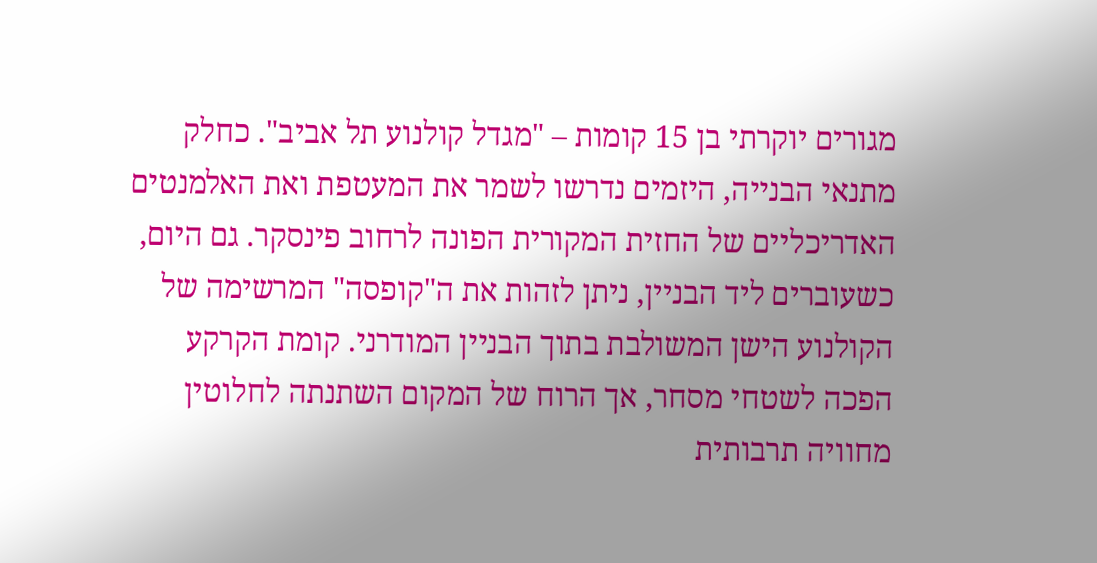מגורים יוקרתי בן 15 קומות – "מגדל קולנוע תל אביב". כחלק מתנאי הבנייה, היזמים נדרשו לשמר את המעטפת ואת האלמנטים האדריכליים של החזית המקורית הפונה לרחוב פינסקר. גם היום, כשעוברים ליד הבניין, ניתן לזהות את ה"קופסה" המרשימה של הקולנוע הישן המשולבת בתוך הבניין המודרני. קומת הקרקע הפכה לשטחי מסחר, אך הרוח של המקום השתנתה לחלוטין  מחוויה תרבותית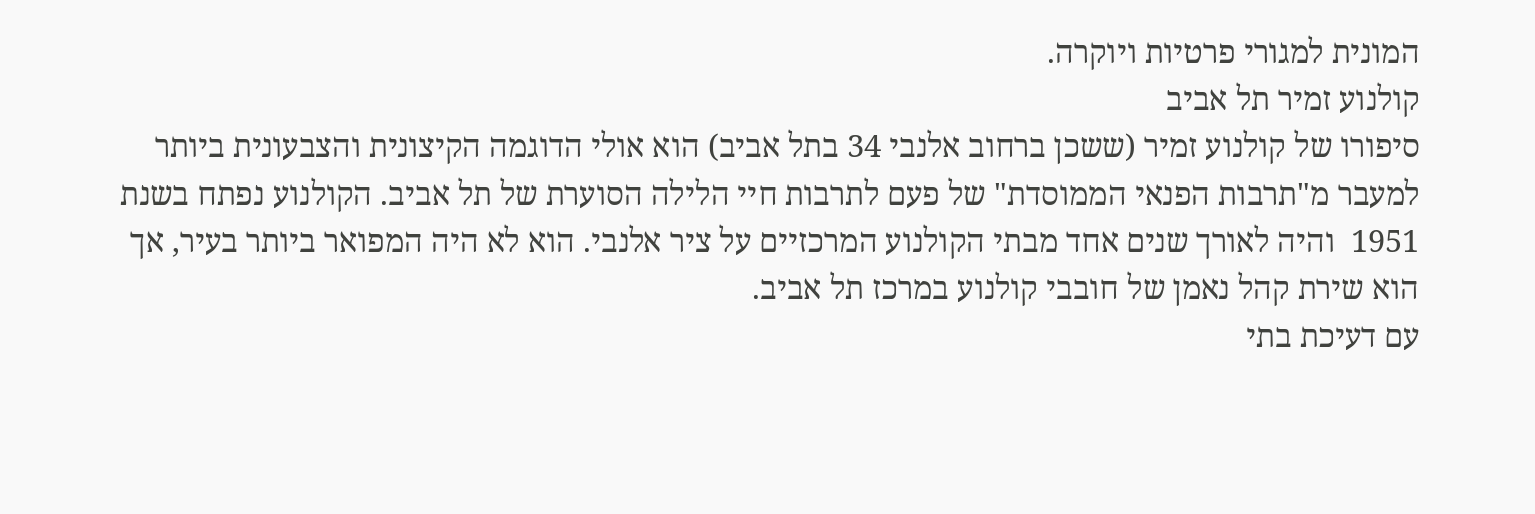המונית למגורי פרטיות ויוקרה.
קולנוע זמיר תל אביב
סיפורו של קולנוע זמיר (ששכן ברחוב אלנבי 34 בתל אביב) הוא אולי הדוגמה הקיצונית והצבעונית ביותר למעבר מ"תרבות הפנאי הממוסדת" של פעם לתרבות חיי הלילה הסוערת של תל אביב. הקולנוע נפתח בשנת 1951  והיה לאורך שנים אחד מבתי הקולנוע המרכזיים על ציר אלנבי. הוא לא היה המפואר ביותר בעיר, אך הוא שירת קהל נאמן של חובבי קולנוע במרכז תל אביב.
עם דעיכת בתי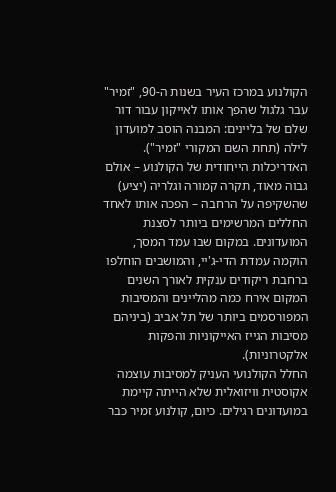הקולנוע במרכז העיר בשנות ה-90, "זמיר" עבר גלגול שהפך אותו לאייקון עבור דור שלם של בליינים: המבנה הוסב למועדון לילה (תחת השם המקורי "זמיר"). האדריכלות הייחודית של הקולנוע – אולם גבוה מאוד, תקרה קמורה וגלריה (יציע) שהשקיפה על הרחבה – הפכה אותו לאחד החללים המרשימים ביותר לסצנת המועדונים. במקום שבו עמד המסך, הוקמה עמדת הדי-ג'יי, והמושבים הוחלפו ברחבת ריקודים ענקית לאורך השנים המקום אירח כמה מהליינים והמסיבות המפורסמים ביותר של תל אביב (ביניהם מסיבות הגייז האייקוניות והפקות אלקטרוניות).
החלל הקולנועי העניק למסיבות עוצמה אקוסטית וויזואלית שלא הייתה קיימת במועדונים רגילים. כיום, קולנוע זמיר כבר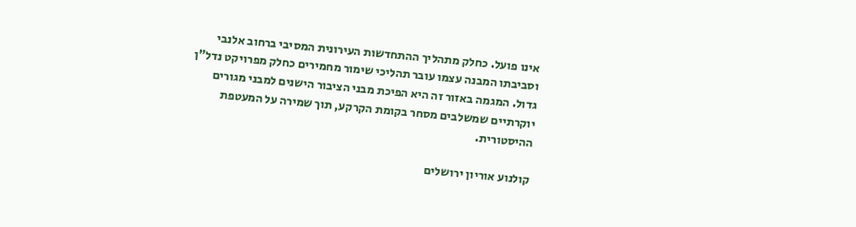אינו פועל. כחלק מתהליך ההתחדשות העירונית המסיבי ברחוב אלנבי וסביבתו המבנה עצמו עובר תהליכי שימור מחמירים כחלק מפרויקט נדל"ן גדול. המגמה באזור זה היא הפיכת מבני הציבור הישנים למבני מגורים יוקרתיים שמשלבים מסחר בקומת הקרקע, תוך שמירה על המעטפת ההיסטורית.

קולנוע אוריון ירושלים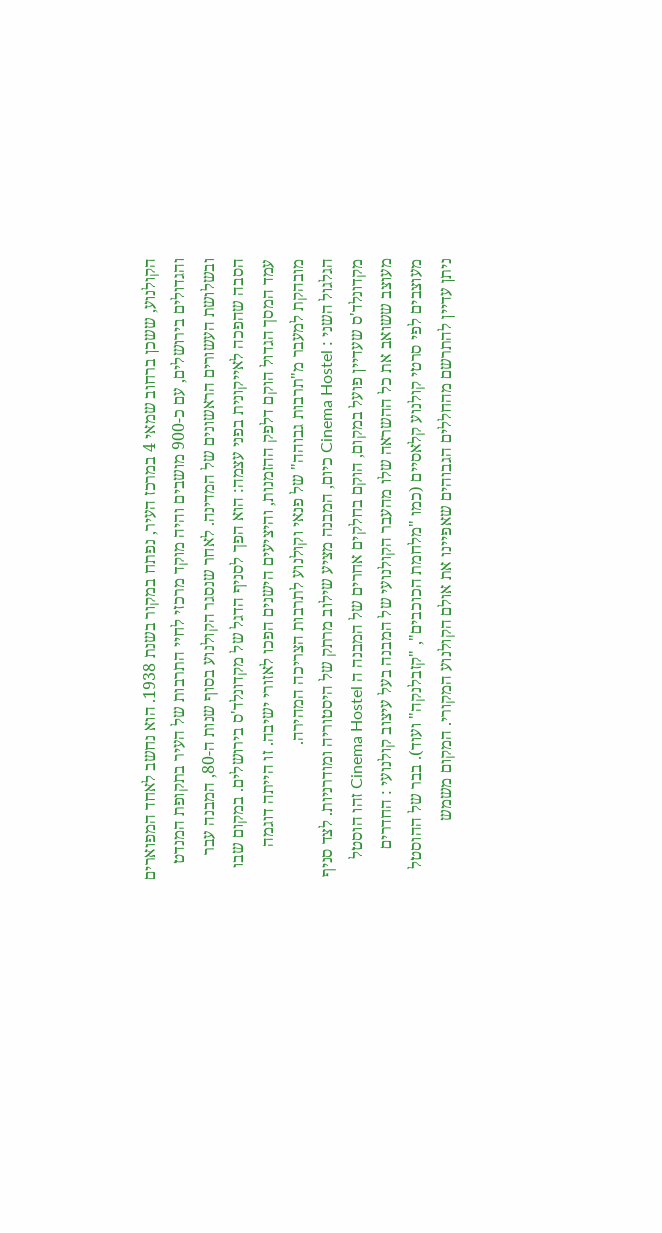הקולנוע, ששכן ברחוב שמאי 4 במרכז העיר, נפתח במקור בשנת 1938. הוא נחשב לאחד המפוארים והגדולים בירושלים, עם כ-900 מושבים והיה מוקד מרכזי לחיי התרבות של העיר בתקופת המנדט ובשלושת העשורים הראשונים של המדינה. לאחר שנסגר הקולנוע בסוף שנות ה-80, המבנה עבר הסבה שהפכה לאייקונית בפני עצמה: הוא הפך לסניף הדגל של מקדונלד'ס בירושלים. במקום שבו עמד המסך הגדול הוקם דלפק ההזמנות, והיציעים הישנים הפכו לאזורי ישיבה. זו הייתה דוגמה מובהקת למעבר מ"תרבות גבוהה" של פנאי וקולנוע לתרבות הצריכה המהירה.
הגלגול השני : Cinema Hostel כיום, המבנה מציע שילוב מרתק של היסטוריה ומודרניות. לצד סניף מקדונלד'ס שעדיין פועל במקום, הוקם בחלקים אחרים של המבנה ה Cinema Hostel זהו הוסטל מעוצב ששואב את כל ההשראה שלו מהעבר הקולנועי של המבנה בעל עיצוב קולנועי : החדרים מעוצבים לפי סרטי קולנוע קלאסיים (כמו "מלחמת הכוכבים", "קזבלנקה" ועוד). בבר של ההוסטל ניתן עדיין להתרשם מהחללים הגבוהים שאפיינו את אולם הקולנוע המקורי. המקום משמש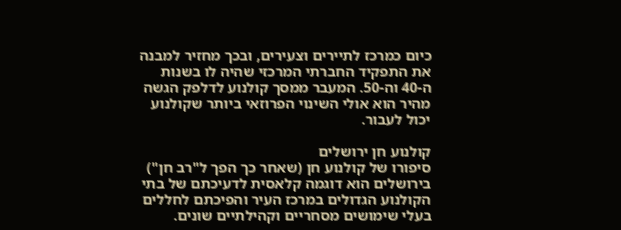כיום כמרכז לתיירים וצעירים, ובכך מחזיר למבנה את התפקיד החברתי המרכזי שהיה לו בשנות ה-40 וה-50. המעבר ממסך קולנוע לדלפק הגשה מהיר הוא אולי השינוי הפרוזאי ביותר שקולנוע יכול לעבור.

קולנוע חן ירושלים
סיפורו של קולנוע חן (שאחר כך הפך ל"רב חן") בירושלים הוא דוגמה קלאסית לדעיכתם של בתי הקולנוע הגדולים במרכז העיר והפיכתם לחללים בעלי שימושים מסחריים וקהילתיים שונים.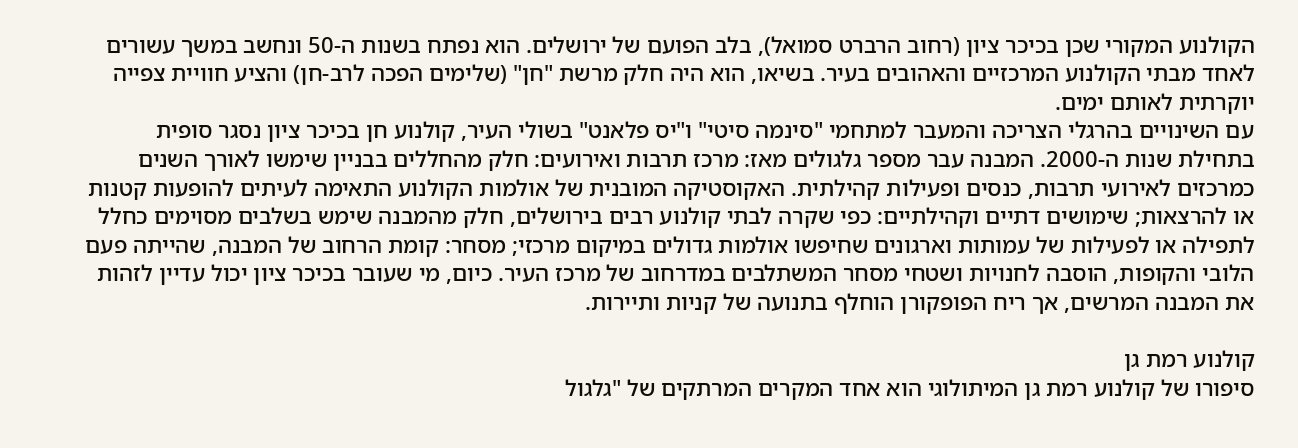הקולנוע המקורי שכן בכיכר ציון (רחוב הרברט סמואל), בלב הפועם של ירושלים. הוא נפתח בשנות ה-50 ונחשב במשך עשורים לאחד מבתי הקולנוע המרכזיים והאהובים בעיר. בשיאו, הוא היה חלק מרשת "חן" (שלימים הפכה לרב-חן) והציע חוויית צפייה יוקרתית לאותם ימים.
עם השינויים בהרגלי הצריכה והמעבר למתחמי "סינמה סיטי" ו"יס פלאנט" בשולי העיר, קולנוע חן בכיכר ציון נסגר סופית בתחילת שנות ה-2000. המבנה עבר מספר גלגולים מאז: מרכז תרבות ואירועים: חלק מהחללים בבניין שימשו לאורך השנים כמרכזים לאירועי תרבות, כנסים ופעילות קהילתית. האקוסטיקה המובנית של אולמות הקולנוע התאימה לעיתים להופעות קטנות או להרצאות; שימושים דתיים וקהילתיים: כפי שקרה לבתי קולנוע רבים בירושלים, חלק מהמבנה שימש בשלבים מסוימים כחלל לתפילה או לפעילות של עמותות וארגונים שחיפשו אולמות גדולים במיקום מרכזי; מסחר: קומת הרחוב של המבנה, שהייתה פעם הלובי והקופות, הוסבה לחנויות ושטחי מסחר המשתלבים במדרחוב של מרכז העיר. כיום, מי שעובר בכיכר ציון יכול עדיין לזהות את המבנה המרשים, אך ריח הפופקורן הוחלף בתנועה של קניות ותיירות.

קולנוע רמת גן
סיפורו של קולנוע רמת גן המיתולוגי הוא אחד המקרים המרתקים של "גלגול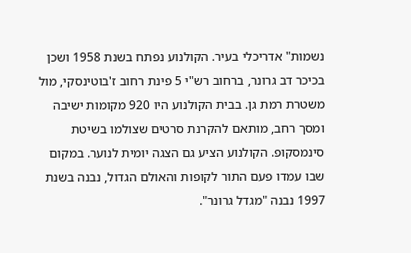נשמות" אדריכלי בעיר. הקולנוע נפתח בשנת 1958 ושכן בכיכר דב גרונר, ברחוב רש"י 5 פינת רחוב ז'בוטינסקי, מול משטרת רמת גן. בבית הקולנוע היו 920 מקומות ישיבה ומסך רחב, מותאם להקרנת סרטים שצולמו בשיטת סינמסקופ. הקולנוע הציע גם הצגה יומית לנוער. במקום שבו עמדו פעם התור לקופות והאולם הגדול, נבנה בשנת 1997 נבנה "מגדל גרונר".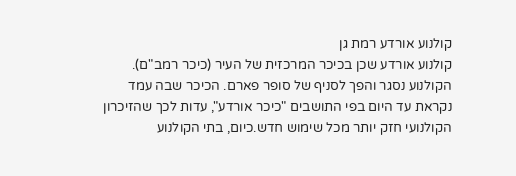קולנוע אורדע רמת גן
קולנוע אורדע שכן בכיכר המרכזית של העיר (כיכר רמב"ם). הקולנוע נסגר והפך לסניף של סופר פארם. הכיכר שבה עמד נקראת עד היום בפי התושבים "כיכר אורדע", עדות לכך שהזיכרון הקולנועי חזק יותר מכל שימוש חדש.כיום, בתי הקולנוע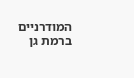המודרניים ברמת גן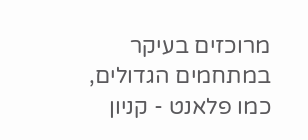מרוכזים בעיקר במתחמים הגדולים, כמו פלאנט - קניון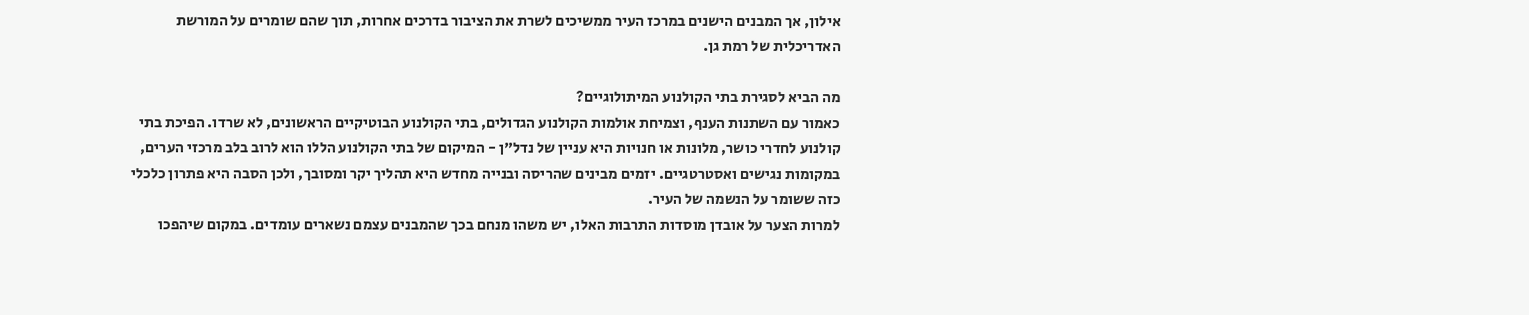אילון, אך המבנים הישנים במרכז העיר ממשיכים לשרת את הציבור בדרכים אחרות, תוך שהם שומרים על המורשת האדריכלית של רמת גן.

מה הביא לסגירת בתי הקולנוע המיתולוגיים?
כאמור עם השתנות הענף, וצמיחת אולמות הקולנוע הגדולים, בתי הקולנוע הבוטיקיים הראשונים, לא שרדו. הפיכת בתי קולנוע לחדרי כושר, מלונות או חנויות היא עניין של נדל"ן - המיקום של בתי הקולנוע הללו הוא לרוב בלב מרכזי הערים, במקומות נגישים ואסטרטגיים. יזמים מבינים שהריסה ובנייה מחדש היא תהליך יקר ומסובך, ולכן הסבה היא פתרון כלכלי כזה ששומר על הנשמה של העיר.
למרות הצער על אובדן מוסדות התרבות האלו, יש משהו מנחם בכך שהמבנים עצמם נשארים עומדים. במקום שיהפכו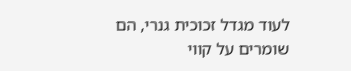לעוד מגדל זכוכית גנרי, הם שומרים על קווי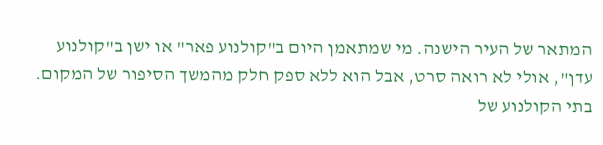המתאר של העיר הישנה. מי שמתאמן היום ב"קולנוע פאר" או ישן ב"קולנוע עדן", אולי לא רואה סרט, אבל הוא ללא ספק חלק מהמשך הסיפור של המקום. בתי הקולנוע של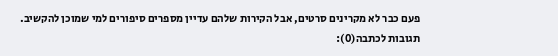פעם כבר לא מקרינים סרטים, אבל הקירות שלהם עדיין מספרים סיפורים למי שמוכן להקשיב.
תגובות לכתבה(0):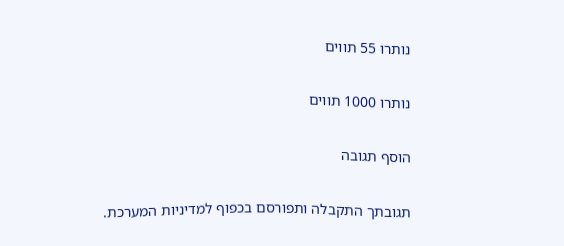נותרו 55 תווים

נותרו 1000 תווים

הוסף תגובה

תגובתך התקבלה ותפורסם בכפוף למדיניות המערכת.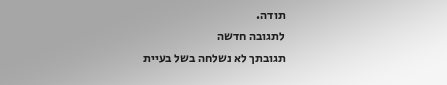תודה.
לתגובה חדשה
תגובתך לא נשלחה בשל בעיית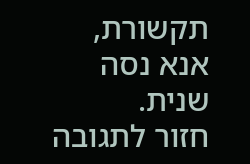תקשורת, אנא נסה שנית.
חזור לתגובה